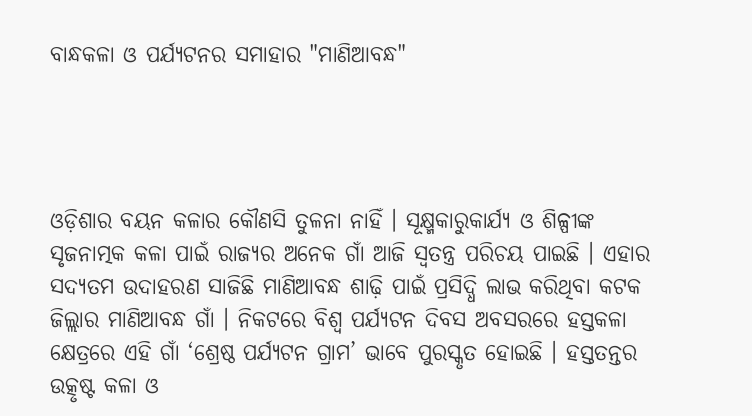ବାନ୍ଧକଳା ଓ ପର୍ଯ୍ୟଟନର ସମାହାର "ମାଣିଆବନ୍ଧ"




ଓଡ଼ିଶାର ବୟନ କଳାର କୌଣସି ତୁଳନା ନାହିଁ । ସୂକ୍ଷ୍ମକାରୁକାର୍ଯ୍ୟ ଓ ଶିଳ୍ପୀଙ୍କ ସୃଜନାତ୍ମକ କଳା ପାଇଁ ରାଜ୍ୟର ଅନେକ ଗାଁ ଆଜି ସ୍ବତନ୍ତ୍ର ପରିଚୟ ପାଇଛି । ଏହାର ସଦ୍ୟତମ ଉଦାହରଣ ସାଜିଛି ମାଣିଆବନ୍ଧ ଶାଢ଼ି ପାଇଁ ପ୍ରସିଦ୍ଧି ଲାଭ କରିଥିବା କଟକ ଜିଲ୍ଲାର ମାଣିଆବନ୍ଧ ଗାଁ । ନିକଟରେ ବିଶ୍ବ ପର୍ଯ୍ୟଟନ ଦିବସ ଅବସରରେ ହସ୍ତକଳା କ୍ଷେତ୍ରରେ ଏହି ଗାଁ ‘ଶ୍ରେଷ୍ଠ ପର୍ଯ୍ୟଟନ ଗ୍ରାମ’ ଭାବେ ପୁରସ୍କୃତ ହୋଇଛି । ହସ୍ତତନ୍ତର ଉତ୍କୃଷ୍ଟ କଳା ଓ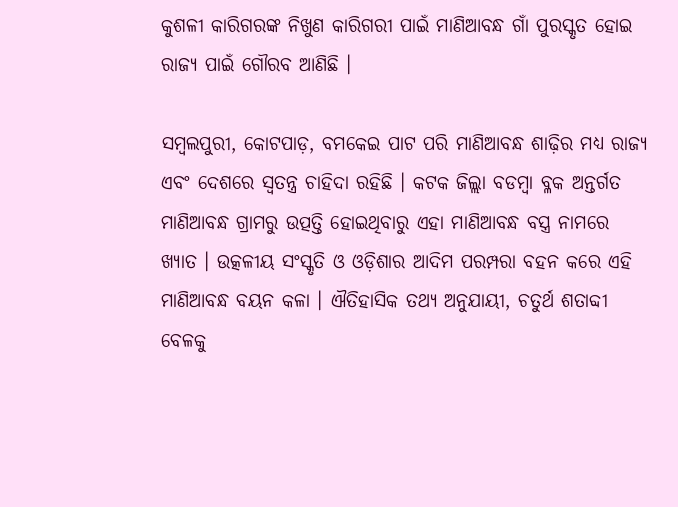କୁଶଳୀ କାରିଗରଙ୍କ ନିଖୁଣ କାରିଗରୀ ପାଇଁ ମାଣିଆବନ୍ଧ ଗାଁ ପୁରସ୍କୃତ ହୋଇ ରାଜ୍ୟ ପାଇଁ ଗୌରବ ଆଣିଛି ।

ସମ୍ବଲପୁରୀ, କୋଟପାଡ଼, ବମକେଇ ପାଟ ପରି ମାଣିଆବନ୍ଧ ଶାଢ଼ିର ମଧ୍ୟ ରାଜ୍ୟ ଏବଂ ଦେଶରେ ସ୍ବତନ୍ତ୍ର ଚାହିଦା ରହିଛି । କଟକ ଜିଲ୍ଲା ବଡମ୍ବା ବ୍ଳକ ଅନ୍ତର୍ଗତ ମାଣିଆବନ୍ଧ ଗ୍ରାମରୁ ଉତ୍ପତ୍ତି ହୋଇଥିବାରୁ ଏହା ମାଣିଆବନ୍ଧ ବସ୍ତ୍ର ନାମରେ ଖ୍ୟାତ । ଉତ୍କଳୀୟ ସଂସ୍କୃତି ଓ ଓଡ଼ିଶାର ଆଦିମ ପରମ୍ପରା ବହନ କରେ ଏହି ମାଣିଆବନ୍ଧ ବୟନ କଳା । ଐତିହାସିକ ତଥ୍ୟ ଅନୁଯାୟୀ, ଚତୁର୍ଥ ଶତାବ୍ଦୀ ବେଳକୁ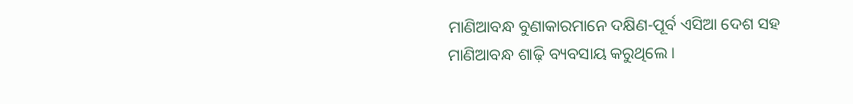ମାଣିଆବନ୍ଧ ବୁଣାକାରମାନେ ଦକ୍ଷିଣ-ପୂର୍ବ ଏସିଆ ଦେଶ ସହ ମାଣିଆବନ୍ଧ ଶାଢ଼ି ବ୍ୟବସାୟ କରୁଥିଲେ ।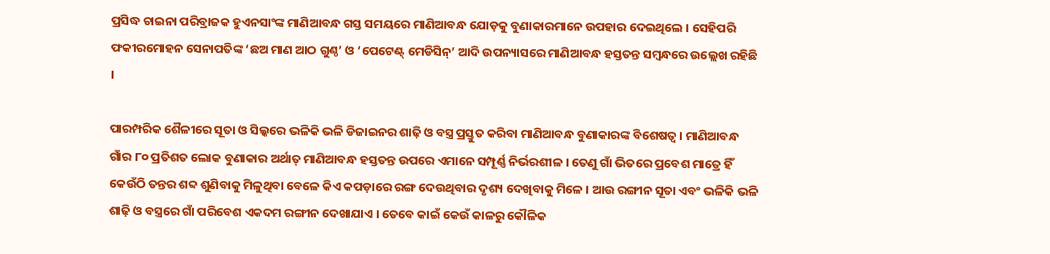ପ୍ରସିଦ୍ଧ ଚାଇନା ପରିବ୍ରାଜକ ହୁଏନସାଂଙ୍କ ମାଣିଆବନ୍ଧ ଗସ୍ତ ସମୟରେ ମାଣିଆବନ୍ଧ ଯୋଡ଼କୁ ବୁଣାକାରମାନେ ଉପହାର ଦେଇଥିଲେ । ସେହିପରି ଫକୀରମୋହନ ସେନାପତିଙ୍କ ‘ଛଅ ମାଣ ଆଠ ଗୁଣ୍ଠ’ ଓ ‘ପେଟେଣ୍ଟ୍ ମେଡିସିନ୍’ ଆଦି ଉପନ୍ୟାସରେ ମାଣିଆବନ୍ଧ ହସ୍ତତନ୍ତ ସମ୍ବନ୍ଧରେ ଉଲ୍ଲେଖ ରହିଛି ।

ପାରମ୍ପରିକ ଶୈଳୀରେ ସୂତା ଓ ସିଲ୍କରେ ଭଳିକି ଭଳି ଡିଜାଇନର ଶାଢ଼ି ଓ ବସ୍ତ୍ର ପ୍ରସ୍ତୁତ କରିବା ମାଣିଆବନ୍ଧ ବୁଣାକାରଙ୍କ ବିଶେଷତ୍ବ । ମାଣିଆବନ୍ଧ ଗାଁର ୮୦ ପ୍ରତିଶତ ଲୋକ ବୁଣାକାର ଅର୍ଥାତ୍ ମାଣିଆବନ୍ଧ ହସ୍ତତନ୍ତ ଉପରେ ଏମାନେ ସମ୍ପୂର୍ଣ୍ଣ ନିର୍ଭରଶୀଳ । ତେଣୁ ଗାଁ ଭିତରେ ପ୍ରବେଶ ମାତ୍ରେ ହିଁ କେଉଁଠି ତନ୍ତର ଶବ୍ଦ ଶୁଣିବାକୁ ମିଳୁଥିବା ବେଳେ କିଏ କପଡ଼ାରେ ରଙ୍ଗ ଦେଉଥିବାର ଦୃଶ୍ୟ ଦେଖିବାକୁ ମିଳେ । ଆଉ ରଙ୍ଗୀନ ସୂତା ଏବଂ ଭଳିକି ଭଳି ଶାଢ଼ି ଓ ବସ୍ତ୍ରରେ ଗାଁ ପରିବେଶ ଏକଦମ ରଙ୍ଗୀନ ଦେଖାଯାଏ । ତେବେ କାଇଁ କେଉଁ କାଳରୁ କୌଳିକ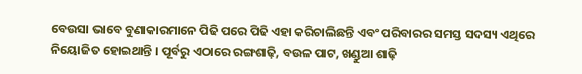ବେଉସା ଭାବେ ବୁଣାକାରମାନେ ପିଢି ପରେ ପିଢି ଏହା କରିଚାଲିଛନ୍ତି ଏବଂ ପରିବାରର ସମସ୍ତ ସଦସ୍ୟ ଏଥିରେ ନିୟୋଜିତ ହୋଇଥାନ୍ତି । ପୂର୍ବରୁ ଏଠାରେ ରଙ୍ଗଶାଢ଼ି, ବଉଳ ପାଟ, ଖଣ୍ଡୁଆ ଶାଢ଼ି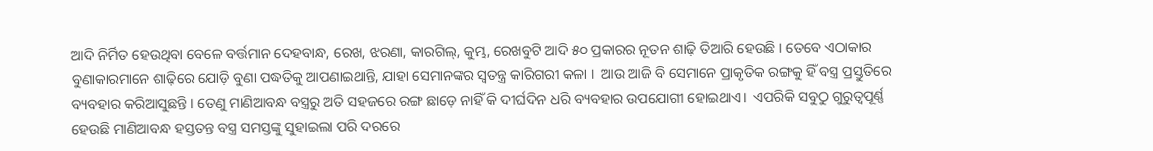ଆଦି ନିର୍ମିତ ହେଉଥିବା ବେଳେ ବର୍ତ୍ତମାନ ଦେହବାନ୍ଧ, ରେଖ, ଝରଣା, କାରଗିଲ୍, କୁମ୍ଭ, ରେଖବୁଟି ଆଦି ୫୦ ପ୍ରକାରର ନୂତନ ଶାଢ଼ି ତିଆରି ହେଉଛି । ତେବେ ଏଠାକାର ବୁଣାକାରମାନେ ଶାଢ଼ିରେ ଯୋଡ଼ି ବୁଣା ପଦ୍ଧତିକୁ ଆପଣାଇଥାନ୍ତି, ଯାହା ସେମାନଙ୍କର ସ୍ବତନ୍ତ୍ର କାରିଗରୀ କଳା ।  ଆଉ ଆଜି ବି ସେମାନେ ପ୍ରାକୃତିକ ରଙ୍ଗକୁ ହିଁ ବସ୍ତ୍ର ପ୍ରସ୍ତୁତିରେ ବ୍ୟବହାର କରିଆସୁଛନ୍ତି । ତେଣୁ ମାଣିଆବନ୍ଧ ବସ୍ତ୍ରରୁ ଅତି ସହଜରେ ରଙ୍ଗ ଛାଡ଼େ ନାହିଁ କି ଦୀର୍ଘଦିନ ଧରି ବ୍ୟବହାର ଉପଯୋଗୀ ହୋଇଥାଏ।  ଏପରିକି ସବୁଠୁ ଗୁରୁତ୍ବପୂର୍ଣ୍ଣ ହେଉଛି ମାଣିଆବନ୍ଧ ହସ୍ତତନ୍ତ ବସ୍ତ୍ର ସମସ୍ତଙ୍କୁ ସୁହାଇଲା ପରି ଦରରେ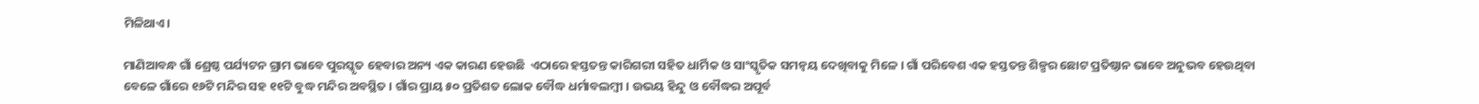ମିଳିଥାଏ।

ମାଣିଆବନ୍ଧ ଗାଁ ଶ୍ରେଷ୍ଠ ପର୍ଯ୍ୟଟନ ଗ୍ରାମ ଭାବେ ପୁରସ୍କୃତ ହେବାର ଅନ୍ୟ ଏକ କାରଣ ହେଉଛି  ଏଠାରେ ହସ୍ତତନ୍ତ କାରିଗରୀ ସହିତ ଧାର୍ମିକ ଓ ସାଂସ୍କୃତିକ ସମନ୍ବୟ ଦେଖିବାକୁ ମିଳେ । ଗାଁ ପରିବେଶ ଏକ ହସ୍ତତନ୍ତ ଶିଳ୍ପର ଛୋଟ ପ୍ରତିଷ୍ଠାନ ଭାବେ ଅନୁଭବ ହେଉଥିବା ବେଳେ ଗାଁରେ ୧୬ଟି ମନ୍ଦିର ସହ ୧୧ଟି ବୁଦ୍ଧ ମନ୍ଦିର ଅବସ୍ଥିତ । ଗାଁର ପ୍ରାୟ ୫୦ ପ୍ରତିଶତ ଲୋକ ବୌଦ୍ଧ ଧର୍ମାବଲମ୍ବୀ । ଉଭୟ ହିନ୍ଦୁ ଓ ବୌଦ୍ଧର ଅପୂର୍ବ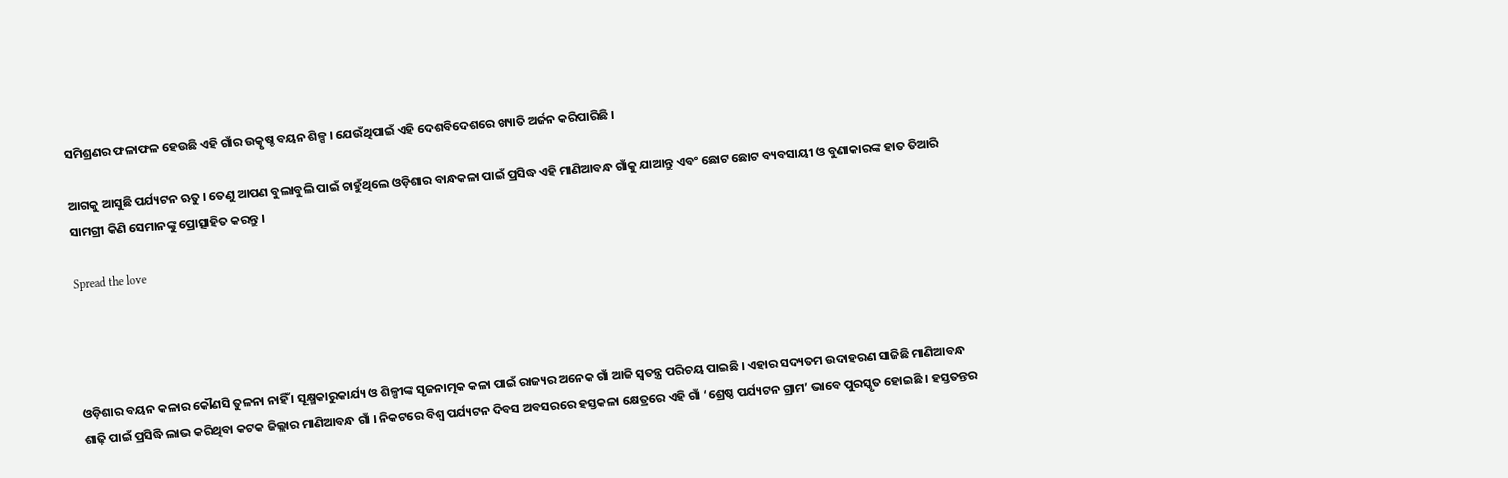ସମିଶ୍ରଣର ଫଳାଫଳ ହେଉଛି ଏହି ଗାଁର ଉତ୍କୃଷ୍ଚ ବୟନ ଶିଳ୍ପ । ଯେଉଁଥିପାଇଁ ଏହି ଦେଶବିଦେଶରେ ଖ୍ୟାତି ଅର୍ଜନ କରିପାରିଛି ।

ଆଗକୁ ଆସୁଛି ପର୍ଯ୍ୟଟନ ଋତୁ । ତେଣୁ ଆପଣ ବୁଲାବୁଲି ପାଇଁ ଚାହୁଁଥିଲେ ଓଡ଼ିଶାର ବାନ୍ଧକଳା ପାଇଁ ପ୍ରସିଦ୍ଧ ଏହି ମାଣିଆବନ୍ଧ ଗାଁକୁ ଯାଆନ୍ତୁ ଏବଂ ଛୋଟ ଛୋଟ ବ୍ୟବସାୟୀ ଓ ବୁଣାକାରଙ୍କ ହାତ ତିଆରି ସାମଗ୍ରୀ କିଣି ସେମାନଙ୍କୁ ପ୍ରୋତ୍ସାହିତ କରନ୍ତୁ ।

Spread the love




ଓଡ଼ିଶାର ବୟନ କଳାର କୌଣସି ତୁଳନା ନାହିଁ । ସୂକ୍ଷ୍ମକାରୁକାର୍ଯ୍ୟ ଓ ଶିଳ୍ପୀଙ୍କ ସୃଜନାତ୍ମକ କଳା ପାଇଁ ରାଜ୍ୟର ଅନେକ ଗାଁ ଆଜି ସ୍ବତନ୍ତ୍ର ପରିଚୟ ପାଇଛି । ଏହାର ସଦ୍ୟତମ ଉଦାହରଣ ସାଜିଛି ମାଣିଆବନ୍ଧ ଶାଢ଼ି ପାଇଁ ପ୍ରସିଦ୍ଧି ଲାଭ କରିଥିବା କଟକ ଜିଲ୍ଲାର ମାଣିଆବନ୍ଧ ଗାଁ । ନିକଟରେ ବିଶ୍ବ ପର୍ଯ୍ୟଟନ ଦିବସ ଅବସରରେ ହସ୍ତକଳା କ୍ଷେତ୍ରରେ ଏହି ଗାଁ ‘ଶ୍ରେଷ୍ଠ ପର୍ଯ୍ୟଟନ ଗ୍ରାମ’ ଭାବେ ପୁରସ୍କୃତ ହୋଇଛି । ହସ୍ତତନ୍ତର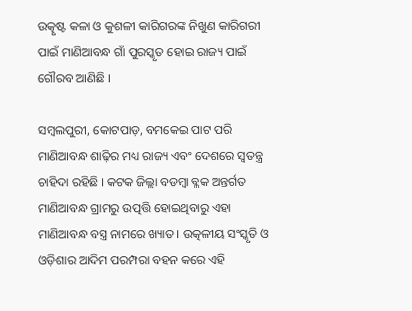ଉତ୍କୃଷ୍ଟ କଳା ଓ କୁଶଳୀ କାରିଗରଙ୍କ ନିଖୁଣ କାରିଗରୀ ପାଇଁ ମାଣିଆବନ୍ଧ ଗାଁ ପୁରସ୍କୃତ ହୋଇ ରାଜ୍ୟ ପାଇଁ ଗୌରବ ଆଣିଛି ।

ସମ୍ବଲପୁରୀ, କୋଟପାଡ଼, ବମକେଇ ପାଟ ପରି ମାଣିଆବନ୍ଧ ଶାଢ଼ିର ମଧ୍ୟ ରାଜ୍ୟ ଏବଂ ଦେଶରେ ସ୍ବତନ୍ତ୍ର ଚାହିଦା ରହିଛି । କଟକ ଜିଲ୍ଲା ବଡମ୍ବା ବ୍ଳକ ଅନ୍ତର୍ଗତ ମାଣିଆବନ୍ଧ ଗ୍ରାମରୁ ଉତ୍ପତ୍ତି ହୋଇଥିବାରୁ ଏହା ମାଣିଆବନ୍ଧ ବସ୍ତ୍ର ନାମରେ ଖ୍ୟାତ । ଉତ୍କଳୀୟ ସଂସ୍କୃତି ଓ ଓଡ଼ିଶାର ଆଦିମ ପରମ୍ପରା ବହନ କରେ ଏହି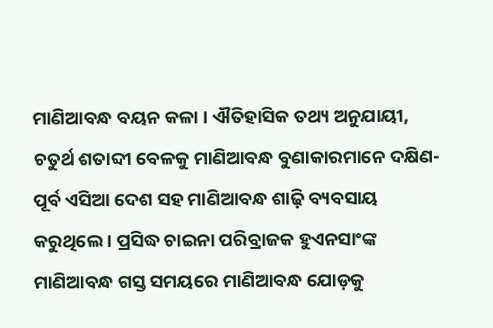ମାଣିଆବନ୍ଧ ବୟନ କଳା । ଐତିହାସିକ ତଥ୍ୟ ଅନୁଯାୟୀ, ଚତୁର୍ଥ ଶତାବ୍ଦୀ ବେଳକୁ ମାଣିଆବନ୍ଧ ବୁଣାକାରମାନେ ଦକ୍ଷିଣ-ପୂର୍ବ ଏସିଆ ଦେଶ ସହ ମାଣିଆବନ୍ଧ ଶାଢ଼ି ବ୍ୟବସାୟ କରୁଥିଲେ । ପ୍ରସିଦ୍ଧ ଚାଇନା ପରିବ୍ରାଜକ ହୁଏନସାଂଙ୍କ ମାଣିଆବନ୍ଧ ଗସ୍ତ ସମୟରେ ମାଣିଆବନ୍ଧ ଯୋଡ଼କୁ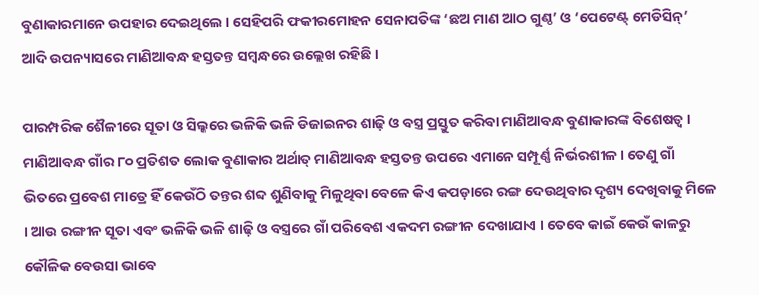ବୁଣାକାରମାନେ ଉପହାର ଦେଇଥିଲେ । ସେହିପରି ଫକୀରମୋହନ ସେନାପତିଙ୍କ ‘ଛଅ ମାଣ ଆଠ ଗୁଣ୍ଠ’ ଓ ‘ପେଟେଣ୍ଟ୍ ମେଡିସିନ୍’ ଆଦି ଉପନ୍ୟାସରେ ମାଣିଆବନ୍ଧ ହସ୍ତତନ୍ତ ସମ୍ବନ୍ଧରେ ଉଲ୍ଲେଖ ରହିଛି ।

ପାରମ୍ପରିକ ଶୈଳୀରେ ସୂତା ଓ ସିଲ୍କରେ ଭଳିକି ଭଳି ଡିଜାଇନର ଶାଢ଼ି ଓ ବସ୍ତ୍ର ପ୍ରସ୍ତୁତ କରିବା ମାଣିଆବନ୍ଧ ବୁଣାକାରଙ୍କ ବିଶେଷତ୍ବ । ମାଣିଆବନ୍ଧ ଗାଁର ୮୦ ପ୍ରତିଶତ ଲୋକ ବୁଣାକାର ଅର୍ଥାତ୍ ମାଣିଆବନ୍ଧ ହସ୍ତତନ୍ତ ଉପରେ ଏମାନେ ସମ୍ପୂର୍ଣ୍ଣ ନିର୍ଭରଶୀଳ । ତେଣୁ ଗାଁ ଭିତରେ ପ୍ରବେଶ ମାତ୍ରେ ହିଁ କେଉଁଠି ତନ୍ତର ଶବ୍ଦ ଶୁଣିବାକୁ ମିଳୁଥିବା ବେଳେ କିଏ କପଡ଼ାରେ ରଙ୍ଗ ଦେଉଥିବାର ଦୃଶ୍ୟ ଦେଖିବାକୁ ମିଳେ । ଆଉ ରଙ୍ଗୀନ ସୂତା ଏବଂ ଭଳିକି ଭଳି ଶାଢ଼ି ଓ ବସ୍ତ୍ରରେ ଗାଁ ପରିବେଶ ଏକଦମ ରଙ୍ଗୀନ ଦେଖାଯାଏ । ତେବେ କାଇଁ କେଉଁ କାଳରୁ କୌଳିକ ବେଉସା ଭାବେ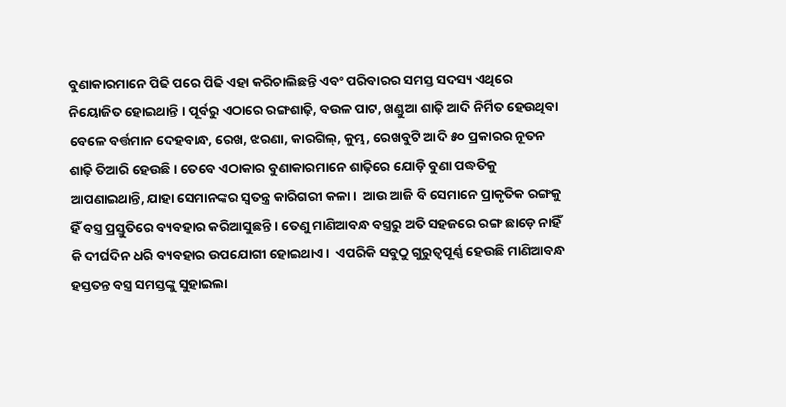ବୁଣାକାରମାନେ ପିଢି ପରେ ପିଢି ଏହା କରିଚାଲିଛନ୍ତି ଏବଂ ପରିବାରର ସମସ୍ତ ସଦସ୍ୟ ଏଥିରେ ନିୟୋଜିତ ହୋଇଥାନ୍ତି । ପୂର୍ବରୁ ଏଠାରେ ରଙ୍ଗଶାଢ଼ି, ବଉଳ ପାଟ, ଖଣ୍ଡୁଆ ଶାଢ଼ି ଆଦି ନିର୍ମିତ ହେଉଥିବା ବେଳେ ବର୍ତ୍ତମାନ ଦେହବାନ୍ଧ, ରେଖ, ଝରଣା, କାରଗିଲ୍, କୁମ୍ଭ, ରେଖବୁଟି ଆଦି ୫୦ ପ୍ରକାରର ନୂତନ ଶାଢ଼ି ତିଆରି ହେଉଛି । ତେବେ ଏଠାକାର ବୁଣାକାରମାନେ ଶାଢ଼ିରେ ଯୋଡ଼ି ବୁଣା ପଦ୍ଧତିକୁ ଆପଣାଇଥାନ୍ତି, ଯାହା ସେମାନଙ୍କର ସ୍ବତନ୍ତ୍ର କାରିଗରୀ କଳା ।  ଆଉ ଆଜି ବି ସେମାନେ ପ୍ରାକୃତିକ ରଙ୍ଗକୁ ହିଁ ବସ୍ତ୍ର ପ୍ରସ୍ତୁତିରେ ବ୍ୟବହାର କରିଆସୁଛନ୍ତି । ତେଣୁ ମାଣିଆବନ୍ଧ ବସ୍ତ୍ରରୁ ଅତି ସହଜରେ ରଙ୍ଗ ଛାଡ଼େ ନାହିଁ କି ଦୀର୍ଘଦିନ ଧରି ବ୍ୟବହାର ଉପଯୋଗୀ ହୋଇଥାଏ।  ଏପରିକି ସବୁଠୁ ଗୁରୁତ୍ବପୂର୍ଣ୍ଣ ହେଉଛି ମାଣିଆବନ୍ଧ ହସ୍ତତନ୍ତ ବସ୍ତ୍ର ସମସ୍ତଙ୍କୁ ସୁହାଇଲା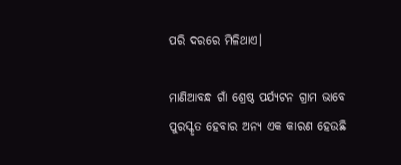ପରି ଦରରେ ମିଳିଥାଏ।

ମାଣିଆବନ୍ଧ ଗାଁ ଶ୍ରେଷ୍ଠ ପର୍ଯ୍ୟଟନ ଗ୍ରାମ ଭାବେ ପୁରସ୍କୃତ ହେବାର ଅନ୍ୟ ଏକ କାରଣ ହେଉଛି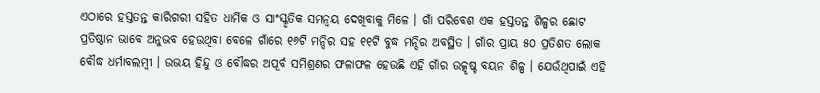ଏଠାରେ ହସ୍ତତନ୍ତ କାରିଗରୀ ସହିତ ଧାର୍ମିକ ଓ ସାଂସ୍କୃତିକ ସମନ୍ବୟ ଦେଖିବାକୁ ମିଳେ । ଗାଁ ପରିବେଶ ଏକ ହସ୍ତତନ୍ତ ଶିଳ୍ପର ଛୋଟ ପ୍ରତିଷ୍ଠାନ ଭାବେ ଅନୁଭବ ହେଉଥିବା ବେଳେ ଗାଁରେ ୧୬ଟି ମନ୍ଦିର ସହ ୧୧ଟି ବୁଦ୍ଧ ମନ୍ଦିର ଅବସ୍ଥିତ । ଗାଁର ପ୍ରାୟ ୫୦ ପ୍ରତିଶତ ଲୋକ ବୌଦ୍ଧ ଧର୍ମାବଲମ୍ବୀ । ଉଭୟ ହିନ୍ଦୁ ଓ ବୌଦ୍ଧର ଅପୂର୍ବ ସମିଶ୍ରଣର ଫଳାଫଳ ହେଉଛି ଏହି ଗାଁର ଉତ୍କୃଷ୍ଚ ବୟନ ଶିଳ୍ପ । ଯେଉଁଥିପାଇଁ ଏହି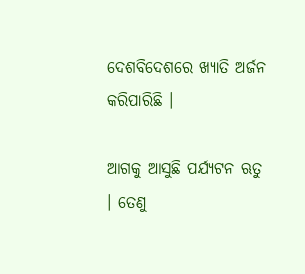ଦେଶବିଦେଶରେ ଖ୍ୟାତି ଅର୍ଜନ କରିପାରିଛି ।

ଆଗକୁ ଆସୁଛି ପର୍ଯ୍ୟଟନ ଋତୁ । ତେଣୁ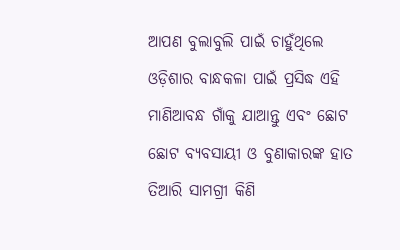ଆପଣ ବୁଲାବୁଲି ପାଇଁ ଚାହୁଁଥିଲେ ଓଡ଼ିଶାର ବାନ୍ଧକଳା ପାଇଁ ପ୍ରସିଦ୍ଧ ଏହି ମାଣିଆବନ୍ଧ ଗାଁକୁ ଯାଆନ୍ତୁ ଏବଂ ଛୋଟ ଛୋଟ ବ୍ୟବସାୟୀ ଓ ବୁଣାକାରଙ୍କ ହାତ ତିଆରି ସାମଗ୍ରୀ କିଣି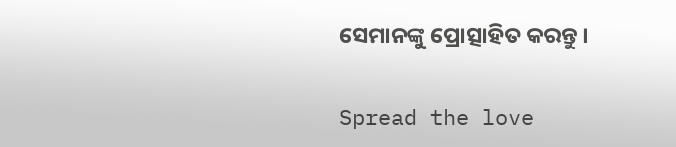ସେମାନଙ୍କୁ ପ୍ରୋତ୍ସାହିତ କରନ୍ତୁ ।

Spread the love